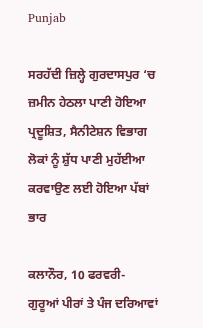Punjab

ਸਰਹੱਦੀ ਜ਼ਿਲ੍ਹੇ ਗੁਰਦਾਸਪੁਰ ‘ਚ ਜ਼ਮੀਨ ਹੇਠਲਾ ਪਾਣੀ ਹੋਇਆ ਪ੍ਰਦੂਸ਼ਿਤ, ਸੈਨੀਟੇਸ਼ਨ ਵਿਭਾਗ ਲੋਕਾਂ ਨੂੰ ਸ਼ੁੱਧ ਪਾਣੀ ਮੁਹੱਈਆ ਕਰਵਾਉਣ ਲਈ ਹੋਇਆ ਪੱਬਾਂ ਭਾਰ

ਕਲਾਨੌਰ, 10 ਫਰਵਰੀ- ਗੁਰੂਆਂ ਪੀਰਾਂ ਤੇ ਪੰਜ ਦਰਿਆਵਾਂ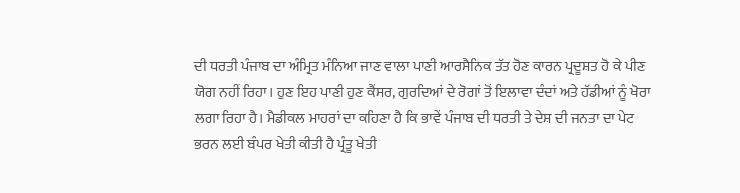ਦੀ ਧਰਤੀ ਪੰਜਾਬ ਦਾ ਅੰਮ੍ਰਿਤ ਮੰਨਿਆ ਜਾਣ ਵਾਲਾ ਪਾਣੀ ਆਰਸੈਨਿਕ ਤੱਤ ਹੋਣ ਕਾਰਨ ਪ੍ਰਦੂਸ਼ਤ ਹੋ ਕੇ ਪੀਣ ਯੋਗ ਨਹੀਂ ਰਿਹਾ। ਹੁਣ ਇਹ ਪਾਣੀ ਹੁਣ ਕੈਂਸਰ, ਗੁਰਦਿਆਂ ਦੇ ਰੋਗਾਂ ਤੋਂ ਇਲਾਵਾ ਦੰਦਾਂ ਅਤੇ ਹੱਡੀਆਂ ਨੂੰ ਖੋਰਾ ਲਗਾ ਰਿਹਾ ਹੈ। ਮੈਡੀਕਲ ਮਾਹਰਾਂ ਦਾ ਕਹਿਣਾ ਹੈ ਕਿ ਭਾਵੇਂ ਪੰਜਾਬ ਦੀ ਧਰਤੀ ਤੇ ਦੇਸ਼ ਦੀ ਜਨਤਾ ਦਾ ਪੇਟ ਭਰਨ ਲਈ ਬੰਪਰ ਖੇਤੀ ਕੀਤੀ ਹੈ ਪ੍ਰੰਤੂ ਖੇਤੀ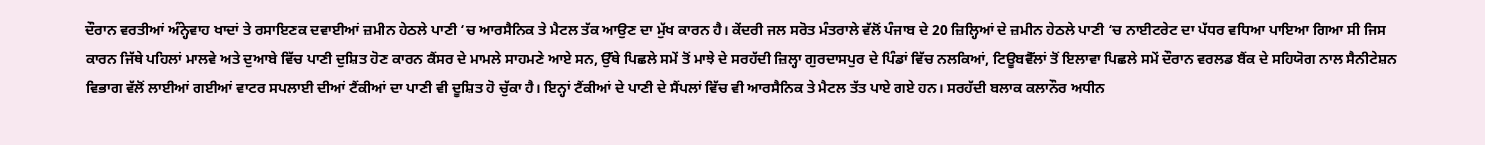ਦੌਰਾਨ ਵਰਤੀਆਂ ਅੰਨ੍ਹੇਵਾਹ ਖਾਦਾਂ ਤੇ ਰਸਾਇਣਕ ਦਵਾਈਆਂ ਜ਼ਮੀਨ ਹੇਠਲੇ ਪਾਣੀ ‘ਚ ਆਰਸੈਨਿਕ ਤੇ ਮੈਟਲ ਤੱਕ ਆਉਣ ਦਾ ਮੁੱਖ ਕਾਰਨ ਹੈ। ਕੇਂਦਰੀ ਜਲ ਸਰੋਤ ਮੰਤਰਾਲੇ ਵੱਲੋਂ ਪੰਜਾਬ ਦੇ 20 ਜ਼ਿਲ੍ਹਿਆਂ ਦੇ ਜ਼ਮੀਨ ਹੇਠਲੇ ਪਾਣੀ ‘ਚ ਨਾਈਟਰੇਟ ਦਾ ਪੱਧਰ ਵਧਿਆ ਪਾਇਆ ਗਿਆ ਸੀ ਜਿਸ ਕਾਰਨ ਜਿੱਥੇ ਪਹਿਲਾਂ ਮਾਲਵੇ ਅਤੇ ਦੁਆਬੇ ਵਿੱਚ ਪਾਣੀ ਦੁਸ਼ਿਤ ਹੋਣ ਕਾਰਨ ਕੈਂਸਰ ਦੇ ਮਾਮਲੇ ਸਾਹਮਣੇ ਆਏ ਸਨ, ਉੱਥੇ ਪਿਛਲੇ ਸਮੇਂ ਤੋਂ ਮਾਝੇ ਦੇ ਸਰਹੱਦੀ ਜ਼ਿਲ੍ਹਾ ਗੁਰਦਾਸਪੁਰ ਦੇ ਪਿੰਡਾਂ ਵਿੱਚ ਨਲਕਿਆਂ, ਟਿਊਬਵੈੱਲਾਂ ਤੋਂ ਇਲਾਵਾ ਪਿਛਲੇ ਸਮੇਂ ਦੌਰਾਨ ਵਰਲਡ ਬੈਂਕ ਦੇ ਸਹਿਯੋਗ ਨਾਲ ਸੈਨੀਟੇਸ਼ਨ ਵਿਭਾਗ ਵੱਲੋਂ ਲਾਈਆਂ ਗਈਆਂ ਵਾਟਰ ਸਪਲਾਈ ਦੀਆਂ ਟੈਂਕੀਆਂ ਦਾ ਪਾਣੀ ਵੀ ਦੂਸ਼ਿਤ ਹੋ ਚੁੱਕਾ ਹੈ। ਇਨ੍ਹਾਂ ਟੈਂਕੀਆਂ ਦੇ ਪਾਣੀ ਦੇ ਸੈਂਪਲਾਂ ਵਿੱਚ ਵੀ ਆਰਸੈਨਿਕ ਤੇ ਮੈਟਲ ਤੱਤ ਪਾਏ ਗਏ ਹਨ। ਸਰਹੱਦੀ ਬਲਾਕ ਕਲਾਨੌਰ ਅਧੀਨ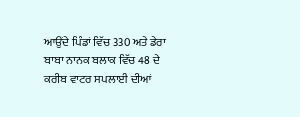ਆਉਂਦੇ ਪਿੰਡਾਂ ਵਿੱਚ 330 ਅਤੇ ਡੇਰਾ ਬਾਬਾ ਨਾਨਕ ਬਲਾਕ ਵਿੱਚ 48 ਦੇ ਕਰੀਬ ਵਾਟਰ ਸਪਲਾਈ ਦੀਆਂ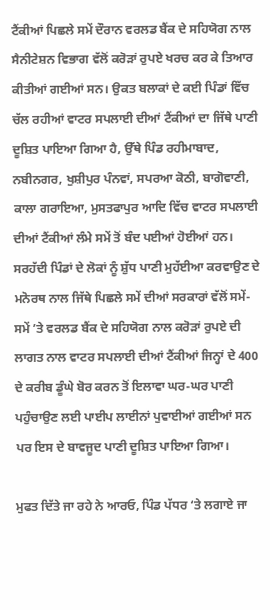ਟੈਂਕੀਆਂ ਪਿਛਲੇ ਸਮੇਂ ਦੌਰਾਨ ਵਰਲਡ ਬੈਂਕ ਦੇ ਸਹਿਯੋਗ ਨਾਲ ਸੈਨੀਟੇਸ਼ਨ ਵਿਭਾਗ ਵੱਲੋਂ ਕਰੋੜਾਂ ਰੁਪਏ ਖਰਚ ਕਰ ਕੇ ਤਿਆਰ ਕੀਤੀਆਂ ਗਈਆਂ ਸਨ। ਉਕਤ ਬਲਾਕਾਂ ਦੇ ਕਈ ਪਿੰਡਾਂ ਵਿੱਚ ਚੱਲ ਰਹੀਆਂ ਵਾਟਰ ਸਪਲਾਈ ਦੀਆਂ ਟੈਂਕੀਆਂ ਦਾ ਜਿੱਥੇ ਪਾਣੀ ਦੂਸ਼ਿਤ ਪਾਇਆ ਗਿਆ ਹੈ, ਉੱਥੇ ਪਿੰਡ ਰਹੀਮਾਬਾਦ, ਨਬੀਨਗਰ, ਖੁਸ਼ੀਪੁਰ ਪੰਨਵਾਂ, ਸਪਰਆ ਕੋਠੀ, ਬਾਗੋਵਾਣੀ, ਕਾਲਾ ਗਰਾਇਆ, ਮੁਸਤਫਾਪੁਰ ਆਦਿ ਵਿੱਚ ਵਾਟਰ ਸਪਲਾਈ ਦੀਆਂ ਟੈਂਕੀਆਂ ਲੰਮੇ ਸਮੇਂ ਤੋਂ ਬੰਦ ਪਈਆਂ ਹੋਈਆਂ ਹਨ। ਸਰਹੱਦੀ ਪਿੰਡਾਂ ਦੇ ਲੋਕਾਂ ਨੂੰ ਸ਼ੁੱਧ ਪਾਣੀ ਮੁਹੱਈਆ ਕਰਵਾਉਣ ਦੇ ਮਨੋਰਥ ਨਾਲ ਜਿੱਥੇ ਪਿਛਲੇ ਸਮੇਂ ਦੀਆਂ ਸਰਕਾਰਾਂ ਵੱਲੋਂ ਸਮੇਂ-ਸਮੇਂ ’ਤੇ ਵਰਲਡ ਬੈਂਕ ਦੇ ਸਹਿਯੋਗ ਨਾਲ ਕਰੋੜਾਂ ਰੁਪਏ ਦੀ ਲਾਗਤ ਨਾਲ ਵਾਟਰ ਸਪਲਾਈ ਦੀਆਂ ਟੈਂਕੀਆਂ ਜਿਨ੍ਹਾਂ ਦੇ 400 ਦੇ ਕਰੀਬ ਡੂੰਘੇ ਬੋਰ ਕਰਨ ਤੋਂ ਇਲਾਵਾ ਘਰ-ਘਰ ਪਾਣੀ ਪਹੁੰਚਾਉਣ ਲਈ ਪਾਈਪ ਲਾਈਨਾਂ ਪੁਵਾਈਆਂ ਗਈਆਂ ਸਨ ਪਰ ਇਸ ਦੇ ਬਾਵਜੂਦ ਪਾਣੀ ਦੂਸ਼ਿਤ ਪਾਇਆ ਗਿਆ।

ਮੁਫਤ ਦਿੱਤੇ ਜਾ ਰਹੇ ਨੇ ਆਰਓ, ਪਿੰਡ ਪੱਧਰ ‘ਤੇ ਲਗਾਏ ਜਾ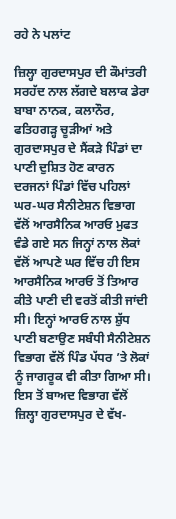ਰਹੇ ਨੇ ਪਲਾਂਟ

ਜ਼ਿਲ੍ਹਾ ਗੁਰਦਾਸਪੁਰ ਦੀ ਕੌਮਾਂਤਰੀ ਸਰਹੱਦ ਨਾਲ ਲੱਗਦੇ ਬਲਾਕ ਡੇਰਾ ਬਾਬਾ ਨਾਨਕ, ਕਲਾਨੌਰ, ਫਤਿਹਗੜ੍ਹ ਚੂੜੀਆਂ ਅਤੇ ਗੁਰਦਾਸਪੁਰ ਦੇ ਸੈਂਕੜੇ ਪਿੰਡਾਂ ਦਾ ਪਾਣੀ ਦੁਸ਼ਿਤ ਹੋਣ ਕਾਰਨ ਦਰਜਨਾਂ ਪਿੰਡਾਂ ਵਿੱਚ ਪਹਿਲਾਂ ਘਰ-ਘਰ ਸੈਨੀਟੇਸ਼ਨ ਵਿਭਾਗ ਵੱਲੋਂ ਆਰਸੈਨਿਕ ਆਰਓ ਮੁਫਤ ਵੰਡੇ ਗਏ ਸਨ ਜਿਨ੍ਹਾਂ ਨਾਲ ਲੋਕਾਂ ਵੱਲੋਂ ਆਪਣੇ ਘਰ ਵਿੱਚ ਹੀ ਇਸ ਆਰਸੈਨਿਕ ਆਰਓ ਤੋਂ ਤਿਆਰ ਕੀਤੇ ਪਾਣੀ ਦੀ ਵਰਤੋਂ ਕੀਤੀ ਜਾਂਦੀ ਸੀ। ਇਨ੍ਹਾਂ ਆਰਓ ਨਾਲ ਸ਼ੁੱਧ ਪਾਣੀ ਬਣਾਉਣ ਸਬੰਧੀ ਸੈਨੀਟੇਸ਼ਨ ਵਿਭਾਗ ਵੱਲੋਂ ਪਿੰਡ ਪੱਧਰ ’ਤੇ ਲੋਕਾਂ ਨੂੰ ਜਾਗਰੂਕ ਵੀ ਕੀਤਾ ਗਿਆ ਸੀ। ਇਸ ਤੋਂ ਬਾਅਦ ਵਿਭਾਗ ਵੱਲੋਂ ਜ਼ਿਲ੍ਹਾ ਗੁਰਦਾਸਪੁਰ ਦੇ ਵੱਖ-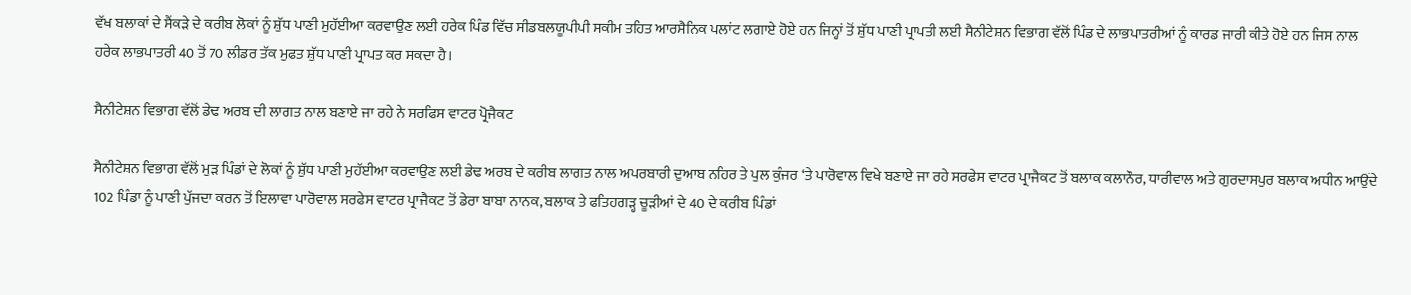ਵੱਖ ਬਲਾਕਾਂ ਦੇ ਸੈਂਕੜੇ ਦੇ ਕਰੀਬ ਲੋਕਾਂ ਨੂੰ ਸ਼ੁੱਧ ਪਾਣੀ ਮੁਹੱਈਆ ਕਰਵਾਉਣ ਲਈ ਹਰੇਕ ਪਿੰਡ ਵਿੱਚ ਸੀਡਬਲਯੂਪੀਪੀ ਸਕੀਮ ਤਹਿਤ ਆਰਸੈਨਿਕ ਪਲਾਂਟ ਲਗਾਏ ਹੋਏ ਹਨ ਜਿਨ੍ਹਾਂ ਤੋਂ ਸ਼ੁੱਧ ਪਾਣੀ ਪ੍ਰਾਪਤੀ ਲਈ ਸੈਨੀਟੇਸ਼ਨ ਵਿਭਾਗ ਵੱਲੋਂ ਪਿੰਡ ਦੇ ਲਾਭਪਾਤਰੀਆਂ ਨੂੰ ਕਾਰਡ ਜਾਰੀ ਕੀਤੇ ਹੋਏ ਹਨ ਜਿਸ ਨਾਲ ਹਰੇਕ ਲਾਭਪਾਤਰੀ 40 ਤੋਂ 70 ਲੀਡਰ ਤੱਕ ਮੁਫਤ ਸ਼ੁੱਧ ਪਾਣੀ ਪ੍ਰਾਪਤ ਕਰ ਸਕਦਾ ਹੈ।

ਸੈਨੀਟੇਸ਼ਨ ਵਿਭਾਗ ਵੱਲੋਂ ਡੇਢ ਅਰਬ ਦੀ ਲਾਗਤ ਨਾਲ ਬਣਾਏ ਜਾ ਰਹੇ ਨੇ ਸਰਫਿਸ ਵਾਟਰ ਪ੍ਰੋਜੈਕਟ

ਸੈਨੀਟੇਸ਼ਨ ਵਿਭਾਗ ਵੱਲੋਂ ਮੁੜ ਪਿੰਡਾਂ ਦੇ ਲੋਕਾਂ ਨੂੰ ਸ਼ੁੱਧ ਪਾਣੀ ਮੁਹੱਈਆ ਕਰਵਾਉਣ ਲਈ ਡੇਢ ਅਰਬ ਦੇ ਕਰੀਬ ਲਾਗਤ ਨਾਲ ਅਪਰਬਾਰੀ ਦੁਆਬ ਨਹਿਰ ਤੇ ਪੁਲ ਕੁੰਜਰ ‘ਤੇ ਪਾਰੋਵਾਲ ਵਿਖੇ ਬਣਾਏ ਜਾ ਰਹੇ ਸਰਫੇਸ ਵਾਟਰ ਪ੍ਰਾਜੈਕਟ ਤੋਂ ਬਲਾਕ ਕਲਾਨੌਰ, ਧਾਰੀਵਾਲ ਅਤੇ ਗੁਰਦਾਸਪੁਰ ਬਲਾਕ ਅਧੀਨ ਆਉਂਦੇ 102 ਪਿੰਡਾ ਨੂੰ ਪਾਣੀ ਪੁੱਜਦਾ ਕਰਨ ਤੋਂ ਇਲਾਵਾ ਪਾਰੋਵਾਲ ਸਰਫੇਸ ਵਾਟਰ ਪ੍ਰਾਜੈਕਟ ਤੋਂ ਡੇਰਾ ਬਾਬਾ ਨਾਨਕ, ਬਲਾਕ ਤੇ ਫਤਿਹਗੜ੍ਹ ਚੂੜੀਆਂ ਦੇ 40 ਦੇ ਕਰੀਬ ਪਿੰਡਾਂ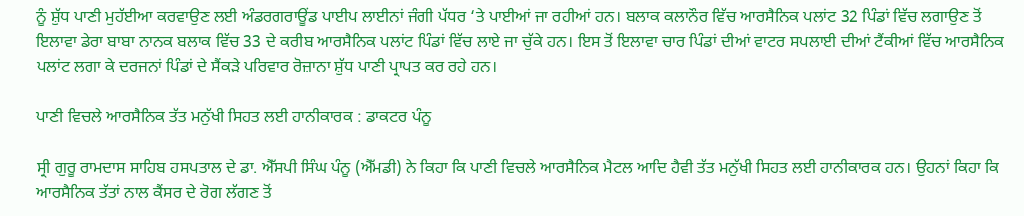ਨੂੰ ਸ਼ੁੱਧ ਪਾਣੀ ਮੁਹੱਈਆ ਕਰਵਾਉਣ ਲਈ ਅੰਡਰਗਰਾਊਂਡ ਪਾਈਪ ਲਾਈਨਾਂ ਜੰਗੀ ਪੱਧਰ ‘ਤੇ ਪਾਈਆਂ ਜਾ ਰਹੀਆਂ ਹਨ। ਬਲਾਕ ਕਲਾਨੌਰ ਵਿੱਚ ਆਰਸੈਨਿਕ ਪਲਾਂਟ 32 ਪਿੰਡਾਂ ਵਿੱਚ ਲਗਾਉਣ ਤੋਂ ਇਲਾਵਾ ਡੇਰਾ ਬਾਬਾ ਨਾਨਕ ਬਲਾਕ ਵਿੱਚ 33 ਦੇ ਕਰੀਬ ਆਰਸੈਨਿਕ ਪਲਾਂਟ ਪਿੰਡਾਂ ਵਿੱਚ ਲਾਏ ਜਾ ਚੁੱਕੇ ਹਨ। ਇਸ ਤੋਂ ਇਲਾਵਾ ਚਾਰ ਪਿੰਡਾਂ ਦੀਆਂ ਵਾਟਰ ਸਪਲਾਈ ਦੀਆਂ ਟੈਂਕੀਆਂ ਵਿੱਚ ਆਰਸੈਨਿਕ ਪਲਾਂਟ ਲਗਾ ਕੇ ਦਰਜਨਾਂ ਪਿੰਡਾਂ ਦੇ ਸੈਂਕੜੇ ਪਰਿਵਾਰ ਰੋਜ਼ਾਨਾ ਸ਼ੁੱਧ ਪਾਣੀ ਪ੍ਰਾਪਤ ਕਰ ਰਹੇ ਹਨ।

ਪਾਣੀ ਵਿਚਲੇ ਆਰਸੈਨਿਕ ਤੱਤ ਮਨੁੱਖੀ ਸਿਹਤ ਲਈ ਹਾਨੀਕਾਰਕ : ਡਾਕਟਰ ਪੰਨੂ

ਸ੍ਰੀ ਗੁਰੂ ਰਾਮਦਾਸ ਸਾਹਿਬ ਹਸਪਤਾਲ ਦੇ ਡਾ. ਐੱਸਪੀ ਸਿੰਘ ਪੰਨੂ (ਐੱਮਡੀ) ਨੇ ਕਿਹਾ ਕਿ ਪਾਣੀ ਵਿਚਲੇ ਆਰਸੈਨਿਕ ਮੈਟਲ ਆਦਿ ਹੈਵੀ ਤੱਤ ਮਨੁੱਖੀ ਸਿਹਤ ਲਈ ਹਾਨੀਕਾਰਕ ਹਨ। ਉਹਨਾਂ ਕਿਹਾ ਕਿ ਆਰਸੈਨਿਕ ਤੱਤਾਂ ਨਾਲ ਕੈਂਸਰ ਦੇ ਰੋਗ ਲੱਗਣ ਤੋਂ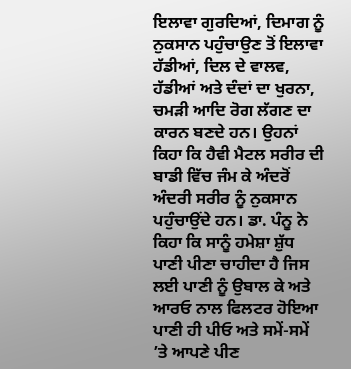ਇਲਾਵਾ ਗੁਰਦਿਆਂ, ਦਿਮਾਗ ਨੂੰ ਨੁਕਸਾਨ ਪਹੁੰਚਾਉਣ ਤੋਂ ਇਲਾਵਾ ਹੱਡੀਆਂ, ਦਿਲ ਦੇ ਵਾਲਵ, ਹੱਡੀਆਂ ਅਤੇ ਦੰਦਾਂ ਦਾ ਖੁਰਨਾ, ਚਮੜੀ ਆਦਿ ਰੋਗ ਲੱਗਣ ਦਾ ਕਾਰਨ ਬਣਦੇ ਹਨ। ਉਹਨਾਂ ਕਿਹਾ ਕਿ ਹੈਵੀ ਮੈਟਲ ਸਰੀਰ ਦੀ ਬਾਡੀ ਵਿੱਚ ਜੰਮ ਕੇ ਅੰਦਰੋਂ ਅੰਦਰੀ ਸਰੀਰ ਨੂੰ ਨੁਕਸਾਨ ਪਹੁੰਚਾਉਂਦੇ ਹਨ। ਡਾ. ਪੰਨੂ ਨੇ ਕਿਹਾ ਕਿ ਸਾਨੂੰ ਹਮੇਸ਼ਾ ਸ਼ੁੱਧ ਪਾਣੀ ਪੀਣਾ ਚਾਹੀਦਾ ਹੈ ਜਿਸ ਲਈ ਪਾਣੀ ਨੂੰ ਉਬਾਲ ਕੇ ਅਤੇ ਆਰਓ ਨਾਲ ਫਿਲਟਰ ਹੋਇਆ ਪਾਣੀ ਹੀ ਪੀਓ ਅਤੇ ਸਮੇਂ-ਸਮੇਂ ’ਤੇ ਆਪਣੇ ਪੀਣ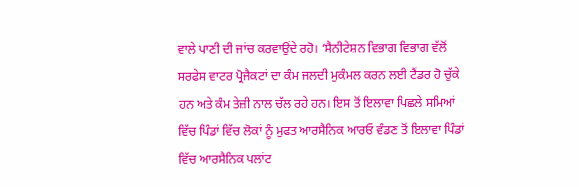ਵਾਲੇ ਪਾਣੀ ਦੀ ਜਾਂਚ ਕਰਵਾਉਂਦੇ ਰਹੋ। ‘ਸੈਨੀਟੇਸ਼ਨ ਵਿਭਾਗ ਵਿਭਾਗ ਵੱਲੋਂ ਸਰਫੇਸ ਵਾਟਰ ਪ੍ਰੋਜੈਕਟਾਂ ਦਾ ਕੰਮ ਜਲਦੀ ਮੁਕੰਮਲ ਕਰਨ ਲਈ ਟੈਂਡਰ ਹੋ ਚੁੱਕੇ ਹਨ ਅਤੇ ਕੰਮ ਤੇਜ਼ੀ ਨਾਲ ਚੱਲ ਰਹੇ ਹਨ। ਇਸ ਤੋਂ ਇਲਾਵਾ ਪਿਛਲੇ ਸਮਿਆਂ ਵਿੱਚ ਪਿੰਡਾਂ ਵਿੱਚ ਲੋਕਾਂ ਨੂੰ ਮੁਫਤ ਆਰਸੈਨਿਕ ਆਰਓ ਵੰਡਣ ਤੋਂ ਇਲਾਵਾ ਪਿੰਡਾਂ ਵਿੱਚ ਆਰਸੈਨਿਕ ਪਲਾਂਟ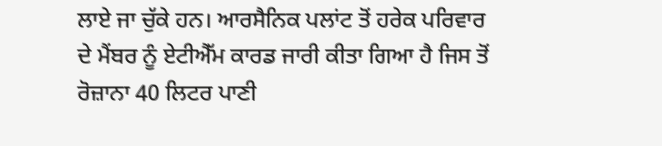ਲਾਏ ਜਾ ਚੁੱਕੇ ਹਨ। ਆਰਸੈਨਿਕ ਪਲਾਂਟ ਤੋਂ ਹਰੇਕ ਪਰਿਵਾਰ ਦੇ ਮੈਂਬਰ ਨੂੰ ਏਟੀਐੱਮ ਕਾਰਡ ਜਾਰੀ ਕੀਤਾ ਗਿਆ ਹੈ ਜਿਸ ਤੋਂ ਰੋਜ਼ਾਨਾ 40 ਲਿਟਰ ਪਾਣੀ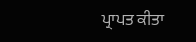ਪ੍ਰਾਪਤ ਕੀਤਾ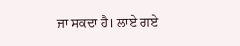ਜਾ ਸਕਦਾ ਹੈ। ਲਾਏ ਗਏ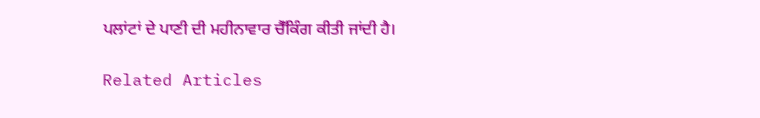ਪਲਾਂਟਾਂ ਦੇ ਪਾਣੀ ਦੀ ਮਹੀਨਾਵਾਰ ਚੈੱਕਿੰਗ ਕੀਤੀ ਜਾਂਦੀ ਹੈ।

Related Articles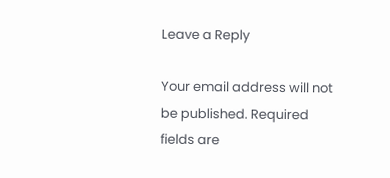Leave a Reply

Your email address will not be published. Required fields are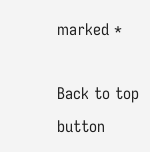marked *

Back to top button